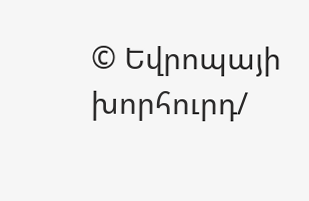© Եվրոպայի խորհուրդ/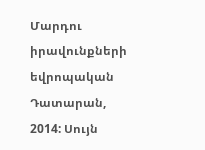Մարդու իրավունքների եվրոպական Դատարան, 2014: Սույն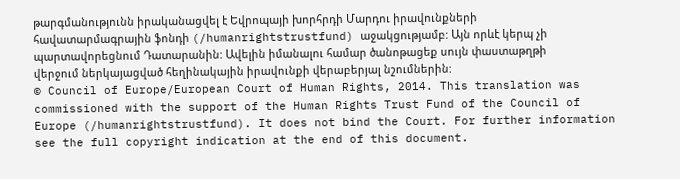թարգմանությունն իրականացվել է Եվրոպայի խորհրդի Մարդու իրավունքների հավատարմագրային ֆոնդի (/humanrightstrustfund) աջակցությամբ: Այն որևէ կերպ չի պարտավորեցնում Դատարանին: Ավելին իմանալու համար ծանոթացեք սույն փաստաթղթի վերջում ներկայացված հեղինակային իրավունքի վերաբերյալ նշումներին:
© Council of Europe/European Court of Human Rights, 2014. This translation was commissioned with the support of the Human Rights Trust Fund of the Council of Europe (/humanrightstrustfund). It does not bind the Court. For further information see the full copyright indication at the end of this document.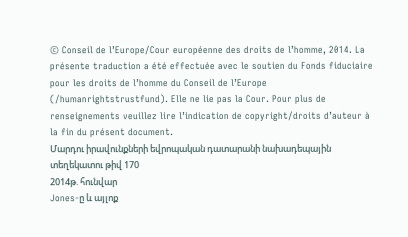© Conseil de l’Europe/Cour européenne des droits de l’homme, 2014. La présente traduction a été effectuée avec le soutien du Fonds fiduciaire pour les droits de l’homme du Conseil de l’Europe (/humanrightstrustfund). Elle ne lie pas la Cour. Pour plus de renseignements veuillez lire l’indication de copyright/droits d’auteur à la fin du présent document.
Մարդու իրավունքների եվրոպական դատարանի նախադեպային տեղեկատու թիվ 170
2014թ. հունվար
Jones-ը և այլոք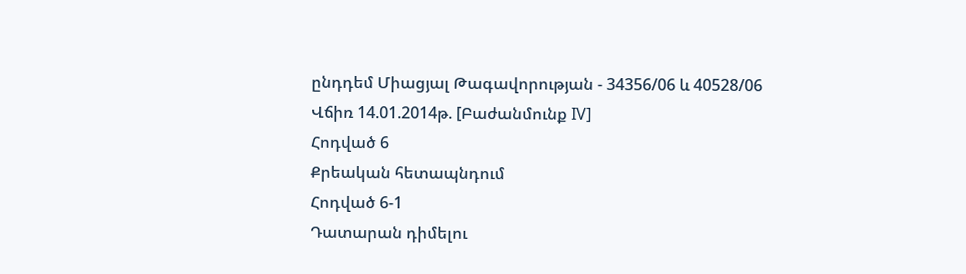ընդդեմ Միացյալ Թագավորության - 34356/06 և 40528/06
Վճիռ 14.01.2014թ. [Բաժանմունք IV]
Հոդված 6
Քրեական հետապնդում
Հոդված 6-1
Դատարան դիմելու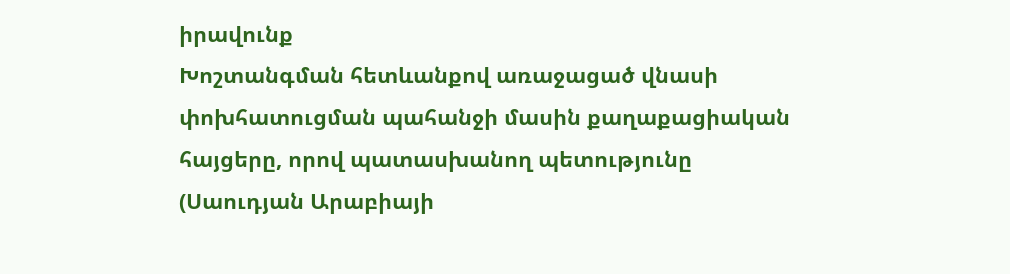իրավունք
Խոշտանգման հետևանքով առաջացած վնասի փոխհատուցման պահանջի մասին քաղաքացիական հայցերը, որով պատասխանող պետությունը (Սաուդյան Արաբիայի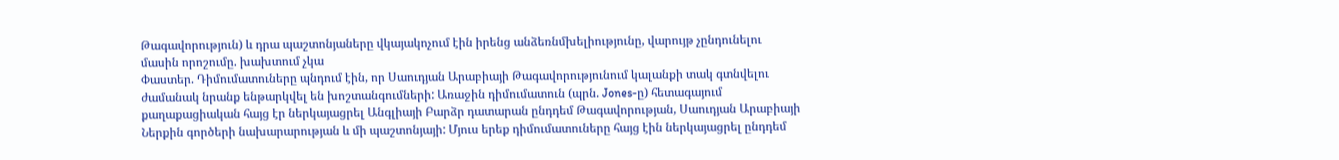Թագավորություն) և դրա պաշտոնյաները վկայակոչում էին իրենց անձեռնմխելիությունը, վարույթ չընդունելու մասին որոշումը. խախտում չկա
Փաստեր. Դիմումատուները պնդում էին, որ Սաուդյան Արաբիայի Թագավորությունում կալանքի տակ գտնվելու ժամանակ նրանք ենթարկվել են խոշտանգումների: Առաջին դիմումատուն (պրն. Jones-ը) հետագայում քաղաքացիական հայց էր ներկայացրել Անգլիայի Բարձր դատարան ընդդեմ Թագավորության, Սաուդյան Արաբիայի Ներքին գործերի նախարարության և մի պաշտոնյայի: Մյուս երեք դիմումատուները հայց էին ներկայացրել ընդդեմ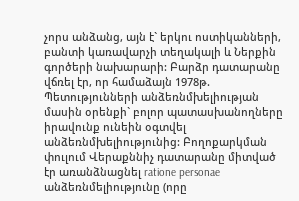չորս անձանց, այն է` երկու ոստիկանների, բանտի կառավարչի տեղակալի և Ներքին գործերի նախարարի: Բարձր դատարանը վճռել էր, որ համաձայն 1978թ. Պետությունների անձեռնմխելիության մասին օրենքի` բոլոր պատասխանողները իրավունք ունեին օգտվել անձեռնմխելիությունից: Բողոքարկման փուլում Վերաքննիչ դատարանը միտված էր առանձնացնել ratione personae անձեռնմելիությունը (որը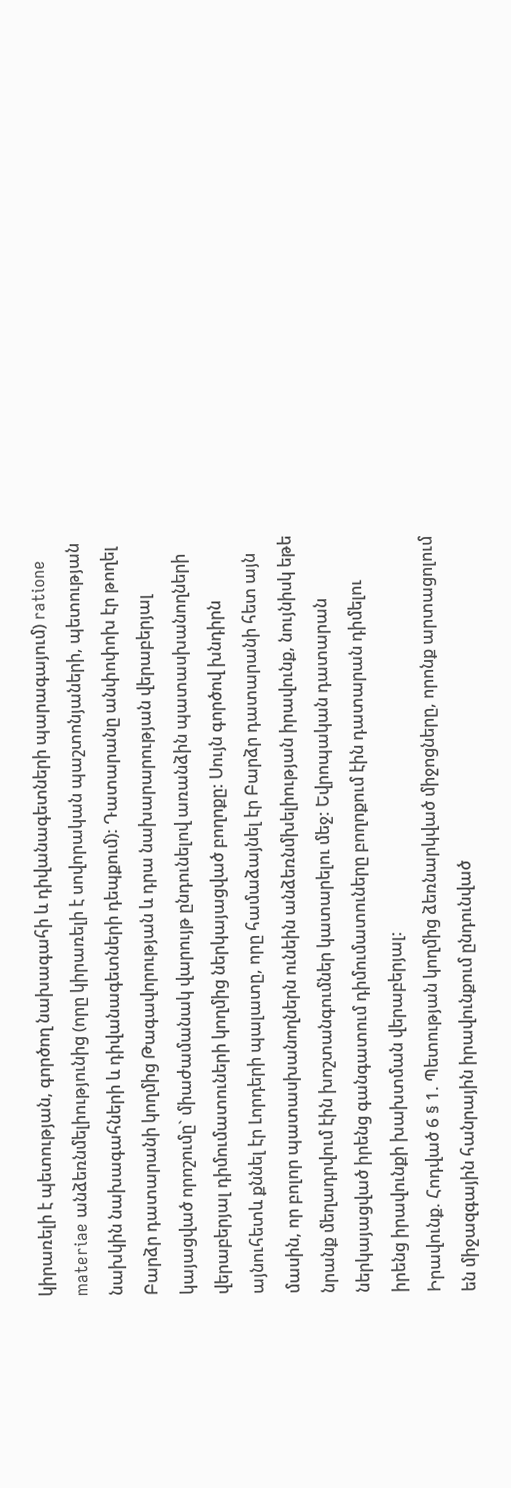կիրառելի է պետության, գործող նախագահի և դիվանագետների պարագայում) ratione materiae անձեռնմելիությունից (որը կիրառելի է սովորական պաշտոնյաների, պետության նախկին նախագահների և դիվանագետների դեպքում): Դատարանը անփոփոխ էր թողել Բարձր դատարանի կողմից Թագավորության և դրա նախարարության վերաբերյալ կայացված որոշումը` միաժամանակ վարույթ ընդունելով առանձին պատասխանողների վերաբերյալ դիմումատուների կողմից ներկայացված բողոքը: Սույն գործով խնդիրն այնուհետև քննել էր Լորդերի պալատը, որը համաձայնել էր Բարձր դատարանի հետ այն մասին, որ բոլոր պատասխանողներն ունեին անձեռնմխելիության իրավունք, նույնիսկ եթե նրանք մեղադրվում էին խոշտանգումներ կատարելու մեջ: Եվրոպական դատարան ներկայացված իրենց գանգատում դիմումատուները բողոքում էին դատարան դիմելու իրենց իրավունքի խախտման վերաբերյալ:
Իրավունք. Հոդված 6 § 1. Պետության կողմից ձեռնարկված միջոցները, որոնք արտացոլում են միջազգային հանրային իրավունքում ընդունված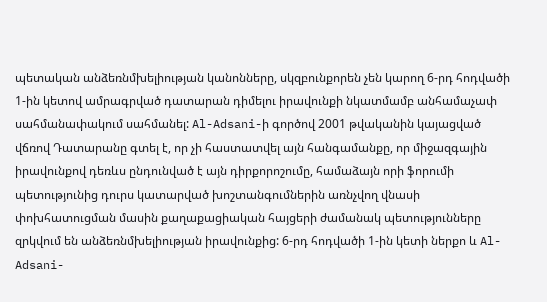պետական անձեռնմխելիության կանոնները, սկզբունքորեն չեն կարող 6-րդ հոդվածի 1-ին կետով ամրագրված դատարան դիմելու իրավունքի նկատմամբ անհամաչափ սահմանափակում սահմանել: Al-Adsani-ի գործով 2001 թվականին կայացված վճռով Դատարանը գտել է, որ չի հաստատվել այն հանգամանքը, որ միջազգային իրավունքով դեռևս ընդունված է այն դիրքորոշումը, համաձայն որի ֆորումի պետությունից դուրս կատարված խոշտանգումներին առնչվող վնասի փոխհատուցման մասին քաղաքացիական հայցերի ժամանակ պետությունները զրկվում են անձեռնմխելիության իրավունքից: 6-րդ հոդվածի 1-ին կետի ներքո և Al-Adsani-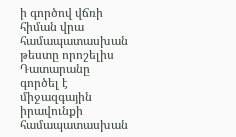ի գործով վճռի հիման վրա համապատասխան թեստը որոշելիս Դատարանը գործել է միջազգային իրավունքի համապատասխան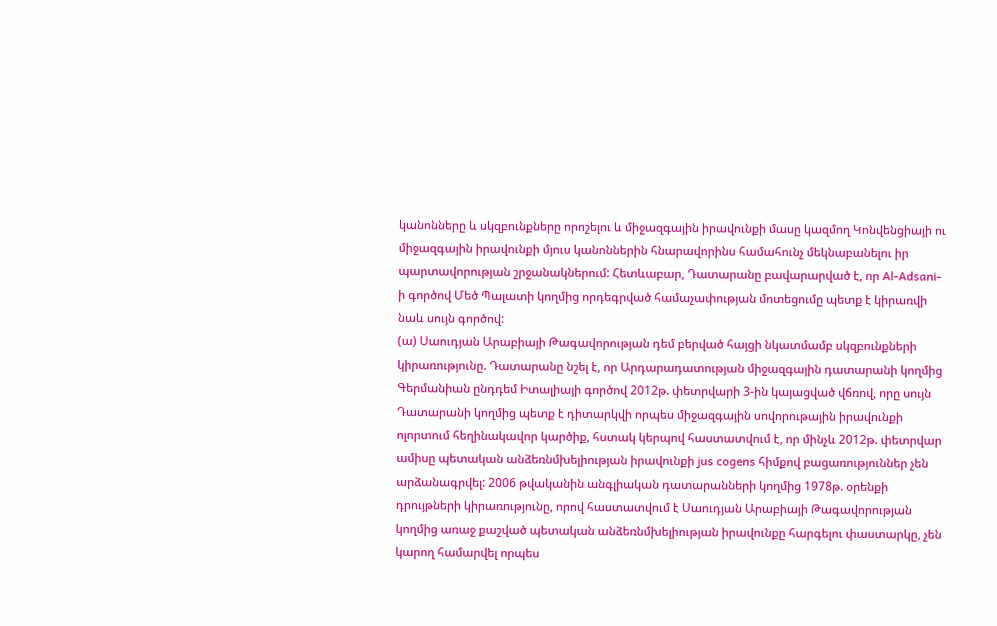կանոնները և սկզբունքները որոշելու և միջազգային իրավունքի մասը կազմող Կոնվենցիայի ու միջազգային իրավունքի մյուս կանոններին հնարավորինս համահունչ մեկնաբանելու իր պարտավորության շրջանակներում: Հետևաբար, Դատարանը բավարարված է, որ Al-Adsani-ի գործով Մեծ Պալատի կողմից որդեգրված համաչափության մոտեցումը պետք է կիրառվի նաև սույն գործով:
(ա) Սաուդյան Արաբիայի Թագավորության դեմ բերված հայցի նկատմամբ սկզբունքների կիրառությունը. Դատարանը նշել է, որ Արդարադատության միջազգային դատարանի կողմից Գերմանիան ընդդեմ Իտալիայի գործով 2012թ. փետրվարի 3-ին կայացված վճռով, որը սույն Դատարանի կողմից պետք է դիտարկվի որպես միջազգային սովորութային իրավունքի ոլորտում հեղինակավոր կարծիք, հստակ կերպով հաստատվում է, որ մինչև 2012թ. փետրվար ամիսը պետական անձեռնմխելիության իրավունքի jus cogens հիմքով բացառություններ չեն արձանագրվել: 2006 թվականին անգլիական դատարանների կողմից 1978թ. օրենքի դրույթների կիրառությունը, որով հաստատվում է Սաուդյան Արաբիայի Թագավորության կողմից առաջ քաշված պետական անձեռնմխելիության իրավունքը հարգելու փաստարկը, չեն կարող համարվել որպես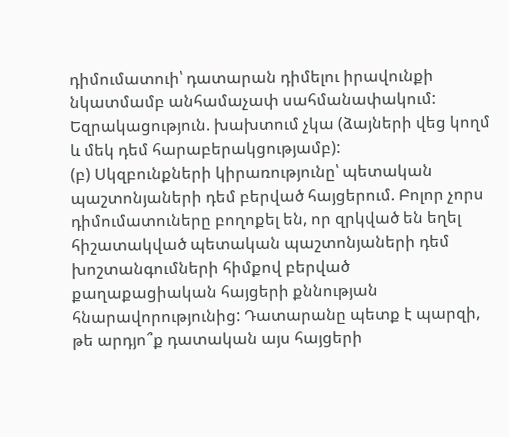դիմումատուի՝ դատարան դիմելու իրավունքի նկատմամբ անհամաչափ սահմանափակում:
Եզրակացություն. խախտում չկա (ձայների վեց կողմ և մեկ դեմ հարաբերակցությամբ):
(բ) Սկզբունքների կիրառությունը՝ պետական պաշտոնյաների դեմ բերված հայցերում. Բոլոր չորս դիմումատուները բողոքել են, որ զրկված են եղել հիշատակված պետական պաշտոնյաների դեմ խոշտանգումների հիմքով բերված քաղաքացիական հայցերի քննության հնարավորությունից: Դատարանը պետք է պարզի, թե արդյո՞ք դատական այս հայցերի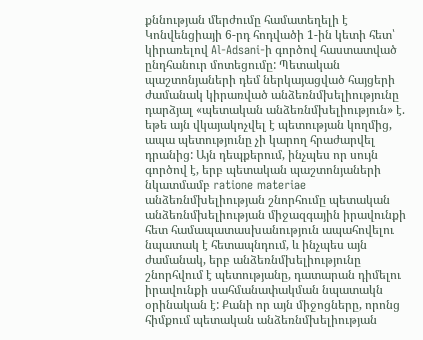քննության մերժումը համատեղելի է Կոնվենցիայի 6-րդ հոդվածի 1-ին կետի հետ՝ կիրառելով Al‑Adsani-ի գործով հաստատված ընդհանուր մոտեցումը: Պետական պաշտոնյաների դեմ ներկայացված հայցերի ժամանակ կիրառված անձեռնմխելիությունը դարձյալ «պետական անձեռնմխելիություն» է. եթե այն վկայակոչվել է պետության կողմից, ապա պետությունը չի կարող հրաժարվել դրանից: Այն դեպքերում, ինչպես որ սույն գործով է, երբ պետական պաշտոնյաների նկատմամբ ratione materiae անձեռնմխելիության շնորհումը պետական անձեռնմխելիության միջազգային իրավունքի հետ համապատասխանություն ապահովելու նպատակ է հետապնդում, և ինչպես այն ժամանակ, երբ անձեռնմխելիությունը շնորհվում է պետությանը, դատարան դիմելու իրավունքի սահմանափակման նպատակն օրինական է: Քանի որ այն միջոցները, որոնց հիմքում պետական անձեռնմխելիության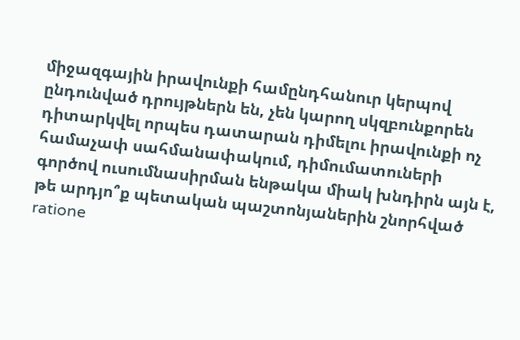միջազգային իրավունքի համընդհանուր կերպով ընդունված դրույթներն են, չեն կարող սկզբունքորեն դիտարկվել որպես դատարան դիմելու իրավունքի ոչ համաչափ սահմանափակում, դիմումատուների գործով ուսումնասիրման ենթակա միակ խնդիրն այն է, թե արդյո՞ք պետական պաշտոնյաներին շնորհված ratione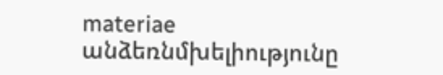materiae անձեռնմխելիությունը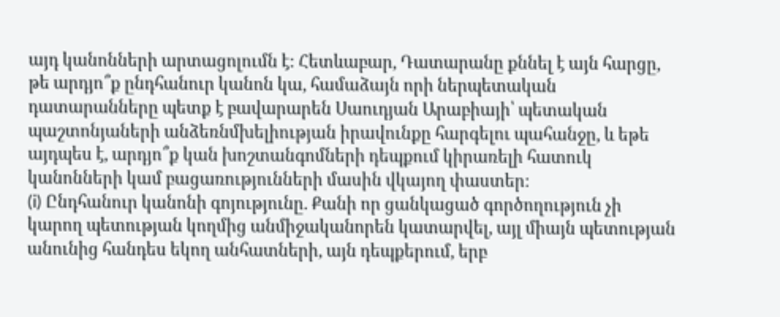այդ կանոնների արտացոլումն է: Հետևաբար, Դատարանը քննել է այն հարցը, թե արդյո՞ք ընդհանուր կանոն կա, համաձայն որի ներպետական դատարանները պետք է բավարարեն Սաուդյան Արաբիայի՝ պետական պաշտոնյաների անձեռնմխելիության իրավունքը հարգելու պահանջը, և եթե այդպես է, արդյո՞ք կան խոշտանգոմների դեպքում կիրառելի հատուկ կանոնների կամ բացառությունների մասին վկայող փաստեր:
(i) Ընդհանուր կանոնի գոյությունը. Քանի որ ցանկացած գործողություն չի կարող պետության կողմից անմիջականորեն կատարվել, այլ միայն պետության անունից հանդես եկող անհատների, այն դեպքերում, երբ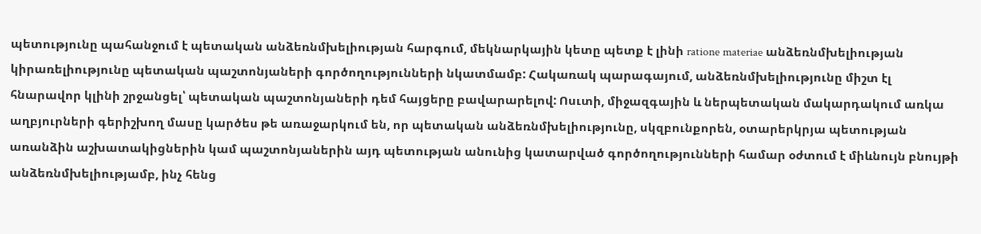պետությունը պահանջում է պետական անձեռնմխելիության հարգում, մեկնարկային կետը պետք է լինի ratione materiae անձեռնմխելիության կիրառելիությունը պետական պաշտոնյաների գործողությունների նկատմամբ: Հակառակ պարագայում, անձեռնմխելիությունը միշտ էլ հնարավոր կլինի շրջանցել՝ պետական պաշտոնյաների դեմ հայցերը բավարարելով: Ոսւտի, միջազգային և ներպետական մակարդակում առկա աղբյուրների գերիշխող մասը կարծես թե առաջարկում են, որ պետական անձեռնմխելիությունը, սկզբունքորեն, օտարերկրյա պետության առանձին աշխատակիցներին կամ պաշտոնյաներին այդ պետության անունից կատարված գործողությունների համար օժտում է միևնույն բնույթի անձեռնմխելիությամբ, ինչ հենց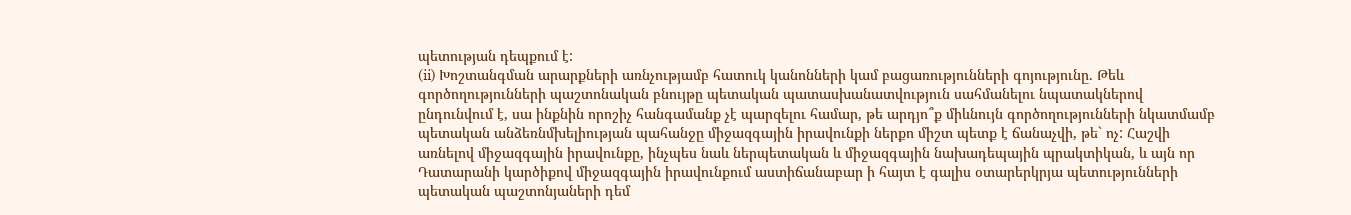պետության դեպքում է:
(ii) Խոշտանգման արարքների առնչությամբ հատուկ կանոնների կամ բացառությունների գոյությունը. Թեև գործողությունների պաշտոնական բնույթը պետական պատասխանատվություն սահմանելու նպատակներով ընդունվում է, սա ինքնին որոշիչ հանգամանք չէ պարզելու համար, թե արդյո՞ք միևնույն գործողությունների նկատմամբ պետական անձեռնմխելիության պահանջը միջազգային իրավունքի ներքո միշտ պետք է ճանաչվի, թե` ոչ: Հաշվի առնելով միջազգային իրավունքը, ինչպես նաև ներպետական և միջազգային նախադեպային պրակտիկան, և այն որ Դատարանի կարծիքով միջազգային իրավունքում աստիճանաբար ի հայտ է գալիս օտարերկրյա պետությունների պետական պաշտոնյաների դեմ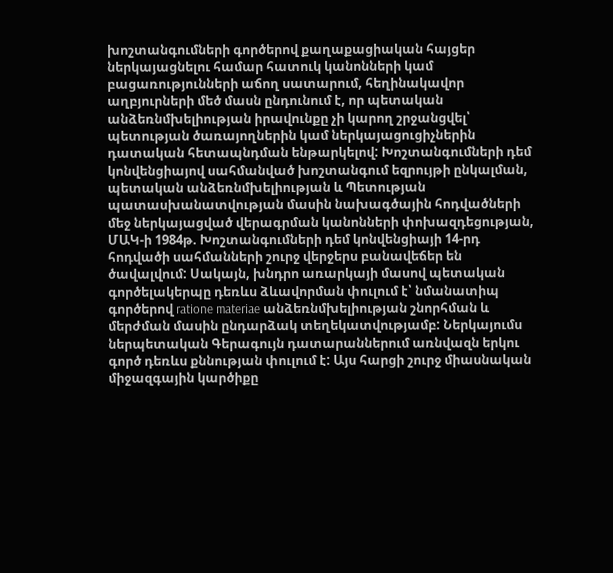խոշտանգումների գործերով քաղաքացիական հայցեր ներկայացնելու համար հատուկ կանոնների կամ բացառությունների աճող սատարում, հեղինակավոր աղբյուրների մեծ մասն ընդունում է, որ պետական անձեռնմխելիության իրավունքը չի կարող շրջանցվել՝ պետության ծառայողներին կամ ներկայացուցիչներին դատական հետապնդման ենթարկելով: Խոշտանգումների դեմ կոնվենցիայով սահմանված խոշտանգում եզրույթի ընկալման, պետական անձեռնմխելիության և Պետության պատասխանատվության մասին նախագծային հոդվածների մեջ ներկայացված վերագրման կանոնների փոխազդեցության, ՄԱԿ-ի 1984թ. Խոշտանգումների դեմ կոնվենցիայի 14-րդ հոդվածի սահմանների շուրջ վերջերս բանավեճեր են ծավալվում: Սակայն, խնդրո առարկայի մասով պետական գործելակերպը դեռևս ձևավորման փուլում է՝ նմանատիպ գործերով ratione materiae անձեռնմխելիության շնորհման և մերժման մասին ընդարձակ տեղեկատվությամբ: Ներկայումս ներպետական Գերագույն դատարաններում առնվազն երկու գործ դեռևս քննության փուլում է: Այս հարցի շուրջ միասնական միջազգային կարծիքը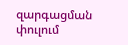զարգացման փուլում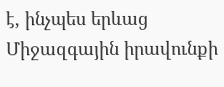է, ինչպես երևաց Միջազգային իրավունքի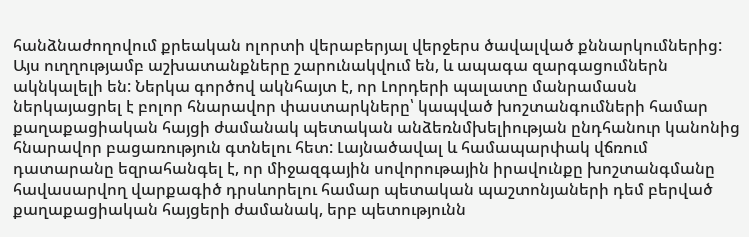հանձնաժողովում քրեական ոլորտի վերաբերյալ վերջերս ծավալված քննարկումներից: Այս ուղղությամբ աշխատանքները շարունակվում են, և ապագա զարգացումներն ակնկալելի են: Ներկա գործով ակնհայտ է, որ Լորդերի պալատը մանրամասն ներկայացրել է բոլոր հնարավոր փաստարկները՝ կապված խոշտանգումների համար քաղաքացիական հայցի ժամանակ պետական անձեռնմխելիության ընդհանուր կանոնից հնարավոր բացառություն գտնելու հետ: Լայնածավալ և համապարփակ վճռում դատարանը եզրահանգել է, որ միջազգային սովորութային իրավունքը խոշտանգմանը հավասարվող վարքագիծ դրսևորելու համար պետական պաշտոնյաների դեմ բերված քաղաքացիական հայցերի ժամանակ, երբ պետությունն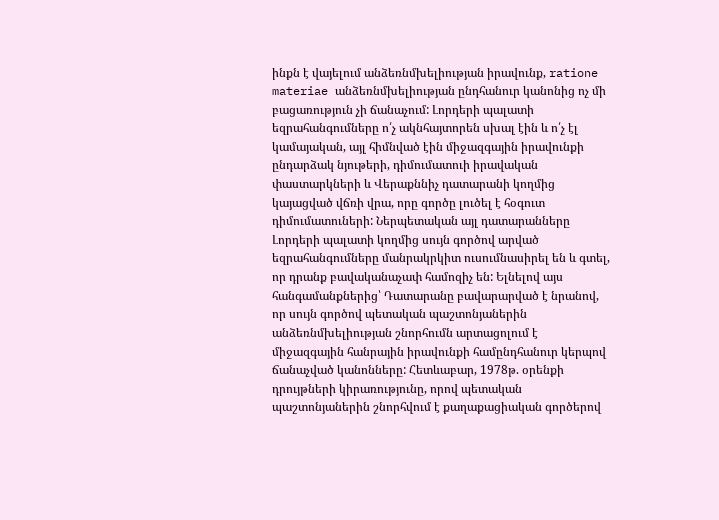ինքն է վայելում անձեռնմխելիության իրավունք, ratione materiae անձեռնմխելիության ընդհանուր կանոնից ոչ մի բացառություն չի ճանաչում: Լորդերի պալատի եզրահանգումները ո՛չ ակնհայտորեն սխալ էին և ո՛չ էլ կամայական, այլ հիմնված էին միջազգային իրավունքի ընդարձակ նյութերի, դիմումատուի իրավական փաստարկների և Վերաքննիչ դատարանի կողմից կայացված վճռի վրա, որը գործը լուծել է հօգուտ դիմումատուների: Ներպետական այլ դատարանները Լորդերի պալատի կողմից սույն գործով արված եզրահանգումները մանրակրկիտ ուսումնասիրել են և գտել, որ դրանք բավականաչափ համոզիչ են: Ելնելով այս հանգամանքներից՝ Դատարանը բավարարված է նրանով, որ սույն գործով պետական պաշտոնյաներին անձեռնմխելիության շնորհումն արտացոլում է միջազգային հանրային իրավունքի համընդհանուր կերպով ճանաչված կանոնները: Հետևաբար, 1978թ. օրենքի դրույթների կիրառությունը, որով պետական պաշտոնյաներին շնորհվում է քաղաքացիական գործերով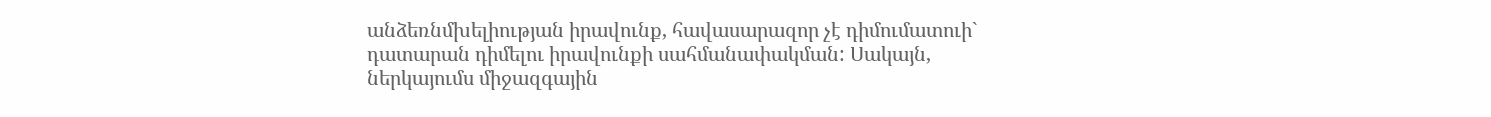անձեռնմխելիության իրավունք, հավասարազոր չէ դիմումատուի` դատարան դիմելու իրավունքի սահմանափակման: Սակայն, ներկայումս միջազգային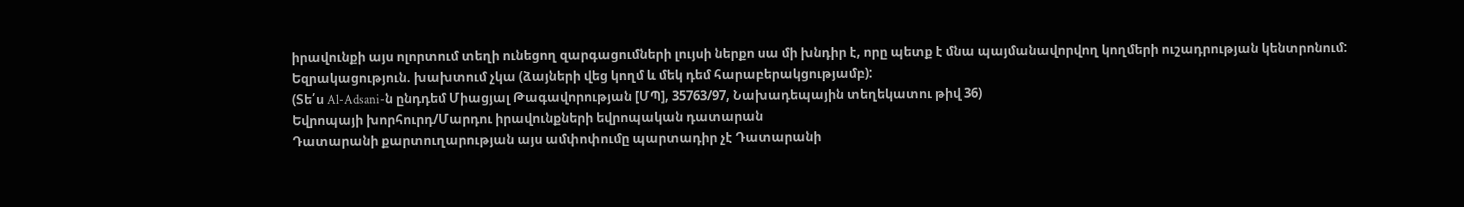իրավունքի այս ոլորտում տեղի ունեցող զարգացումների լույսի ներքո սա մի խնդիր է, որը պետք է մնա պայմանավորվող կողմերի ուշադրության կենտրոնում:
Եզրակացություն. խախտում չկա (ձայների վեց կողմ և մեկ դեմ հարաբերակցությամբ):
(Տե՛ս Al-Adsani-ն ընդդեմ Միացյալ Թագավորության [ՄՊ], 35763/97, Նախադեպային տեղեկատու թիվ 36)
Եվրոպայի խորհուրդ/Մարդու իրավունքների եվրոպական դատարան
Դատարանի քարտուղարության այս ամփոփումը պարտադիր չէ Դատարանի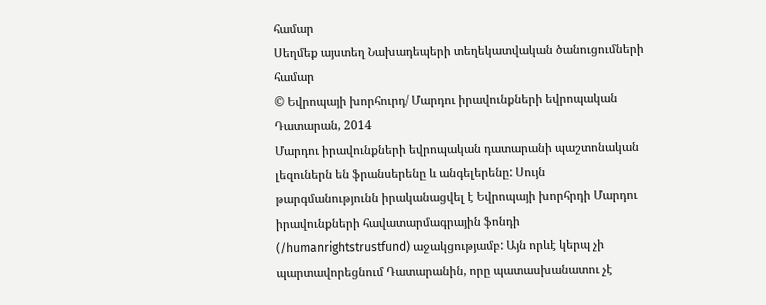համար
Սեղմեք այստեղ Նախադեպերի տեղեկատվական ծանուցումների համար
© Եվրոպայի խորհուրդ/ Մարդու իրավունքների եվրոպական Դատարան, 2014
Մարդու իրավունքների եվրոպական դատարանի պաշտոնական լեզուներն են ֆրանսերենը և անգելերենը: Սույն թարգմանությունն իրականացվել է Եվրոպայի խորհրդի Մարդու իրավունքների հավատարմագրային ֆոնդի (/humanrightstrustfund) աջակցությամբ: Այն որևէ կերպ չի պարտավորեցնում Դատարանին, որը պատասխանատու չէ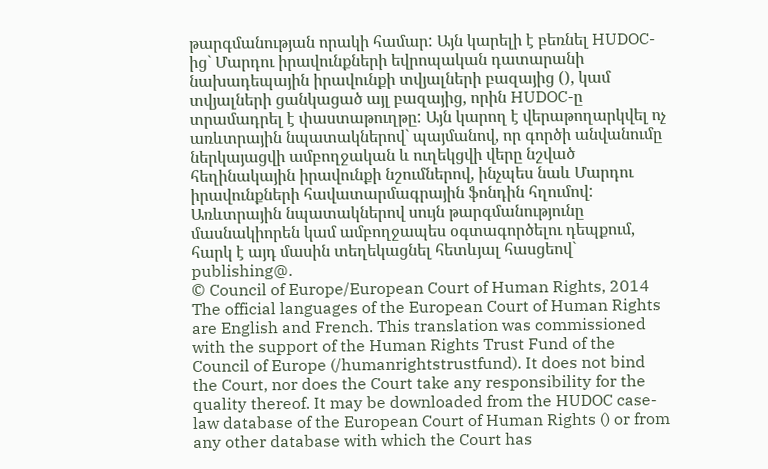թարգմանության որակի համար: Այն կարելի է բեռնել HUDOC-ից` Մարդու իրավունքների եվրոպական դատարանի նախադեպային իրավունքի տվյալների բազայից (), կամ տվյալների ցանկացած այլ բազայից, որին HUDOC-ը տրամադրել է փաստաթուղթը: Այն կարող է վերաթողարկվել ոչ առևտրային նպատակներով` պայմանով, որ գործի անվանումը ներկայացվի ամբողջական և ուղեկցվի վերը նշված հեղինակային իրավունքի նշումներով, ինչպես նաև Մարդու իրավունքների հավատարմագրային ֆոնդին հղումով: Առևտրային նպատակներով սույն թարգմանությունը մասնակիորեն կամ ամբողջապես օգտագործելու դեպքում, հարկ է այդ մասին տեղեկացնել հետևյալ հասցեով` publishing@.
© Council of Europe/European Court of Human Rights, 2014
The official languages of the European Court of Human Rights are English and French. This translation was commissioned with the support of the Human Rights Trust Fund of the Council of Europe (/humanrightstrustfund). It does not bind the Court, nor does the Court take any responsibility for the quality thereof. It may be downloaded from the HUDOC case-law database of the European Court of Human Rights () or from any other database with which the Court has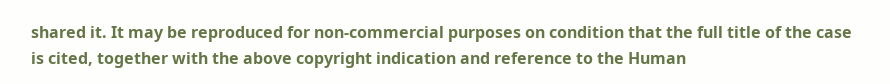shared it. It may be reproduced for non-commercial purposes on condition that the full title of the case is cited, together with the above copyright indication and reference to the Human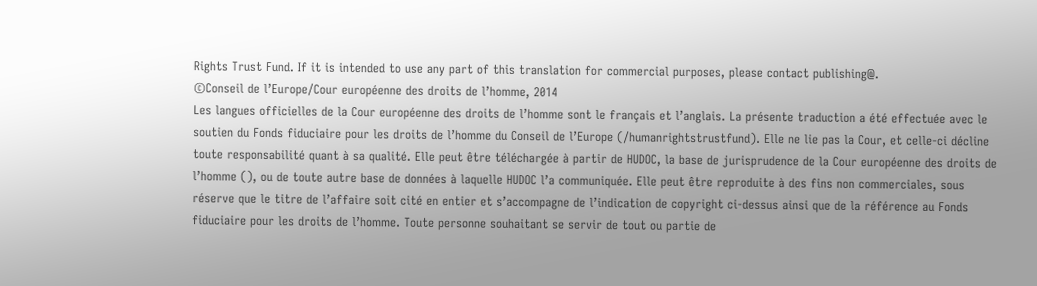Rights Trust Fund. If it is intended to use any part of this translation for commercial purposes, please contact publishing@.
©Conseil de l’Europe/Cour européenne des droits de l’homme, 2014
Les langues officielles de la Cour européenne des droits de l’homme sont le français et l’anglais. La présente traduction a été effectuée avec le soutien du Fonds fiduciaire pour les droits de l’homme du Conseil de l’Europe (/humanrightstrustfund). Elle ne lie pas la Cour, et celle-ci décline toute responsabilité quant à sa qualité. Elle peut être téléchargée à partir de HUDOC, la base de jurisprudence de la Cour européenne des droits de l’homme (), ou de toute autre base de données à laquelle HUDOC l’a communiquée. Elle peut être reproduite à des fins non commerciales, sous réserve que le titre de l’affaire soit cité en entier et s’accompagne de l’indication de copyright ci-dessus ainsi que de la référence au Fonds fiduciaire pour les droits de l’homme. Toute personne souhaitant se servir de tout ou partie de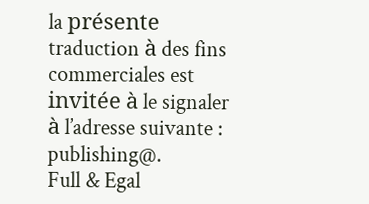la présente traduction à des fins commerciales est invitée à le signaler à l’adresse suivante : publishing@.
Full & Egal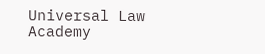Universal Law Academy